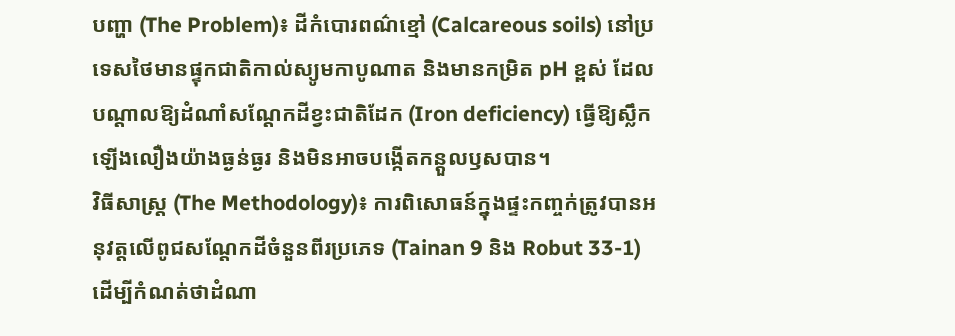បញ្ហា (The Problem)៖ ដីកំបោរពណ៌ខ្មៅ (Calcareous soils) នៅប្រទេសថៃមានផ្ទុកជាតិកាល់ស្យូមកាបូណាត និងមានកម្រិត pH ខ្ពស់ ដែលបណ្តាលឱ្យដំណាំសណ្តែកដីខ្វះជាតិដែក (Iron deficiency) ធ្វើឱ្យស្លឹកឡើងលឿងយ៉ាងធ្ងន់ធ្ងរ និងមិនអាចបង្កើតកន្តួលឫសបាន។
វិធីសាស្ត្រ (The Methodology)៖ ការពិសោធន៍ក្នុងផ្ទះកញ្ចក់ត្រូវបានអនុវត្តលើពូជសណ្តែកដីចំនួនពីរប្រភេទ (Tainan 9 និង Robut 33-1) ដើម្បីកំណត់ថាដំណា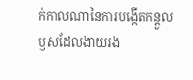ក់កាលណានៃការបង្កើតកន្តួលឫសដែលងាយរង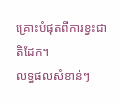គ្រោះបំផុតពីការខ្វះជាតិដែក។
លទ្ធផលសំខាន់ៗ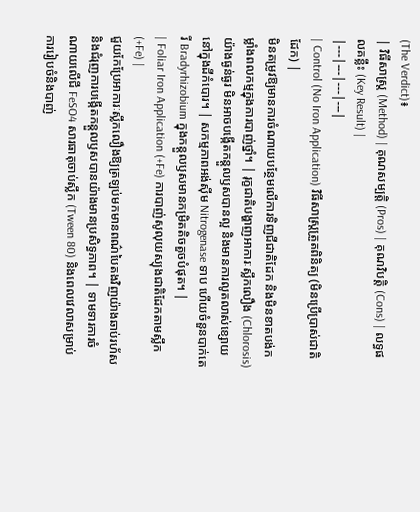(The Verdict)៖
| វិធីសាស្ត្រ (Method) | គុណសម្បត្តិ (Pros) | គុណវិបត្តិ (Cons) | លទ្ធផលគន្លឹះ (Key Result) |
|---|---|---|---|
| Control (No Iron Application) វិធីសាស្ត្រត្រួតពិនិត្យ (មិនប្រើប្រាស់ជាតិដែក) |
មិនតម្រូវឱ្យមានការចំណាយបន្ថែមលើការទិញជីជាតិដែក និងមិនខាតបង់កម្លាំងពលកម្មក្នុងការបាញ់ថ្នាំ។ | រុក្ខជាតិបង្ហាញអាការៈស្លឹកលឿង (Chlorosis) យ៉ាងធ្ងន់ធ្ងរ មិនអាចបង្កើតកន្តួលឫសបានល្អ និងមានការលូតលាស់ខ្សោយនៅក្នុងដីកំបោរ។ | សកម្មភាពអង់ស៊ីម Nitrogenase ទាប ហើយចំនួនបាក់តេរី Bradyrhizobium ក្នុងកន្តួលឫសមានកម្រិតតិចតួចបំផុត។ |
| Foliar Iron Application (+Fe) ការបាញ់សូលុយស្យុងជាតិដែកតាមស្លឹក (+Fe) |
ជួយកែប្រែអាការៈស្លឹកលឿងឱ្យត្រឡប់មកមានពណ៌បៃតងវិញយ៉ាងឆាប់រហ័ស និងជំរុញការបង្កើតកន្តួលឫសបានយ៉ាងមានប្រសិទ្ធភាព។ | ទាមទារការចំណាយលើជី FeSO4 សារធាតុចាប់ស្លឹក (Tween 80) និងពេលវេលាសម្រាប់ការរៀបចំនិងបាញ់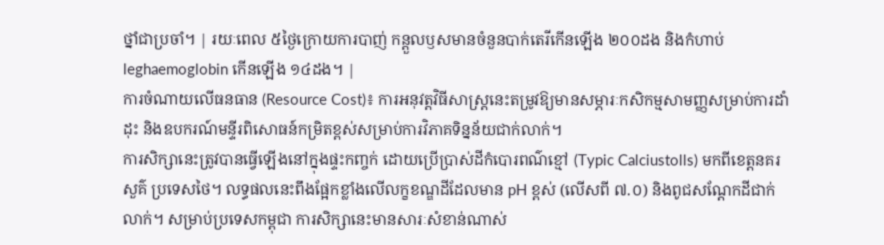ថ្នាំជាប្រចាំ។ | រយៈពេល ៥ថ្ងៃក្រោយការបាញ់ កន្តួលឫសមានចំនួនបាក់តេរីកើនឡើង ២០០ដង និងកំហាប់ leghaemoglobin កើនឡើង ១៤ដង។ |
ការចំណាយលើធនធាន (Resource Cost)៖ ការអនុវត្តវិធីសាស្ត្រនេះតម្រូវឱ្យមានសម្ភារៈកសិកម្មសាមញ្ញសម្រាប់ការដាំដុះ និងឧបករណ៍មន្ទីរពិសោធន៍កម្រិតខ្ពស់សម្រាប់ការវិភាគទិន្នន័យជាក់លាក់។
ការសិក្សានេះត្រូវបានធ្វើឡើងនៅក្នុងផ្ទះកញ្ចក់ ដោយប្រើប្រាស់ដីកំបោរពណ៌ខ្មៅ (Typic Calciustolls) មកពីខេត្តនគរសួគ៌ ប្រទេសថៃ។ លទ្ធផលនេះពឹងផ្អែកខ្លាំងលើលក្ខខណ្ឌដីដែលមាន pH ខ្ពស់ (លើសពី ៧.០) និងពូជសណ្តែកដីជាក់លាក់។ សម្រាប់ប្រទេសកម្ពុជា ការសិក្សានេះមានសារៈសំខាន់ណាស់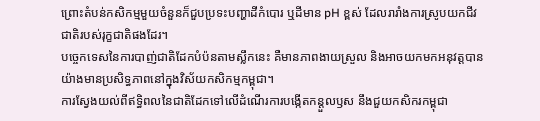ព្រោះតំបន់កសិកម្មមួយចំនួនក៏ជួបប្រទះបញ្ហាដីកំបោរ ឬដីមាន pH ខ្ពស់ ដែលរារាំងការស្រូបយកជីវជាតិរបស់រុក្ខជាតិផងដែរ។
បច្ចេកទេសនៃការបាញ់ជាតិដែកបំប៉នតាមស្លឹកនេះ គឺមានភាពងាយស្រួល និងអាចយកមកអនុវត្តបានយ៉ាងមានប្រសិទ្ធភាពនៅក្នុងវិស័យកសិកម្មកម្ពុជា។
ការស្វែងយល់ពីឥទ្ធិពលនៃជាតិដែកទៅលើដំណើរការបង្កើតកន្តួលឫស នឹងជួយកសិករកម្ពុជា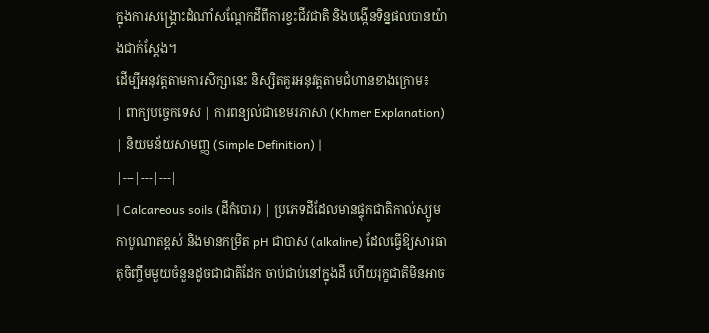ក្នុងការសង្គ្រោះដំណាំសណ្តែកដីពីការខ្វះជីវជាតិ និងបង្កើនទិន្នផលបានយ៉ាងជាក់ស្តែង។
ដើម្បីអនុវត្តតាមការសិក្សានេះ និស្សិតគួរអនុវត្តតាមជំហានខាងក្រោម៖
| ពាក្យបច្ចេកទេស | ការពន្យល់ជាខេមរភាសា (Khmer Explanation) | និយមន័យសាមញ្ញ (Simple Definition) |
|---|---|---|
| Calcareous soils (ដីកំបោរ) | ប្រភេទដីដែលមានផ្ទុកជាតិកាល់ស្យូមកាបូណាតខ្ពស់ និងមានកម្រិត pH ជាបាស (alkaline) ដែលធ្វើឱ្យសារធាតុចិញ្ចឹមមួយចំនួនដូចជាជាតិដែក ចាប់ជាប់នៅក្នុងដី ហើយរុក្ខជាតិមិនអាច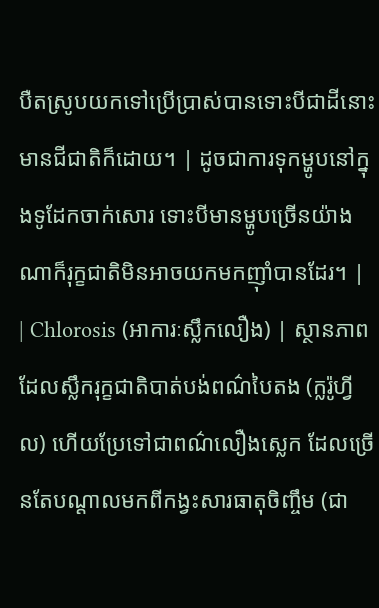បឺតស្រូបយកទៅប្រើប្រាស់បានទោះបីជាដីនោះមានជីជាតិក៏ដោយ។ | ដូចជាការទុកម្ហូបនៅក្នុងទូដែកចាក់សោរ ទោះបីមានម្ហូបច្រើនយ៉ាងណាក៏រុក្ខជាតិមិនអាចយកមកញ៉ាំបានដែរ។ |
| Chlorosis (អាការៈស្លឹកលឿង) | ស្ថានភាពដែលស្លឹករុក្ខជាតិបាត់បង់ពណ៌បៃតង (ក្លរ៉ូហ្វីល) ហើយប្រែទៅជាពណ៌លឿងស្លេក ដែលច្រើនតែបណ្តាលមកពីកង្វះសារធាតុចិញ្ចឹម (ជា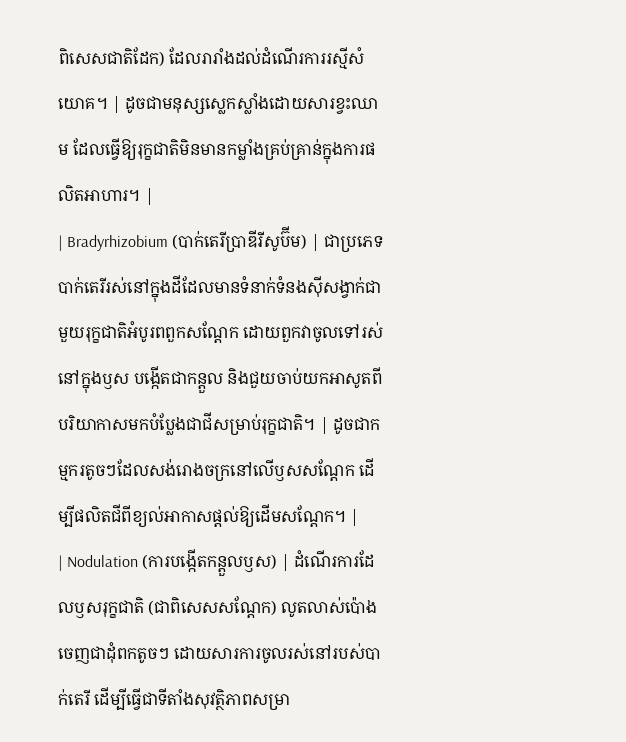ពិសេសជាតិដែក) ដែលរារាំងដល់ដំណើរការរស្មីសំយោគ។ | ដូចជាមនុស្សស្លេកស្លាំងដោយសារខ្វះឈាម ដែលធ្វើឱ្យរុក្ខជាតិមិនមានកម្លាំងគ្រប់គ្រាន់ក្នុងការផលិតអាហារ។ |
| Bradyrhizobium (បាក់តេរីប្រាឌីរីសូប៊ីម) | ជាប្រភេទបាក់តេរីរស់នៅក្នុងដីដែលមានទំនាក់ទំនងស៊ីសង្វាក់ជាមួយរុក្ខជាតិអំបូរពពួកសណ្តែក ដោយពួកវាចូលទៅរស់នៅក្នុងឫស បង្កើតជាកន្តួល និងជួយចាប់យកអាសូតពីបរិយាកាសមកបំប្លែងជាជីសម្រាប់រុក្ខជាតិ។ | ដូចជាកម្មករតូចៗដែលសង់រោងចក្រនៅលើឫសសណ្តែក ដើម្បីផលិតជីពីខ្យល់អាកាសផ្តល់ឱ្យដើមសណ្តែក។ |
| Nodulation (ការបង្កើតកន្តួលឫស) | ដំណើរការដែលឫសរុក្ខជាតិ (ជាពិសេសសណ្តែក) លូតលាស់ប៉ោងចេញជាដុំពកតូចៗ ដោយសារការចូលរស់នៅរបស់បាក់តេរី ដើម្បីធ្វើជាទីតាំងសុវត្ថិភាពសម្រា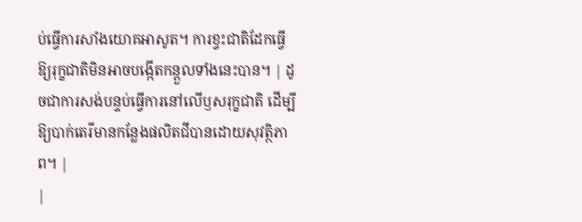ប់ធ្វើការសាំងយោគអាសូត។ ការខ្វះជាតិដែកធ្វើឱ្យរុក្ខជាតិមិនអាចបង្កើតកន្តួលទាំងនេះបាន។ | ដូចជាការសង់បន្ទប់ធ្វើការនៅលើឫសរុក្ខជាតិ ដើម្បីឱ្យបាក់តេរីមានកន្លែងផលិតជីបានដោយសុវត្ថិភាព។ |
|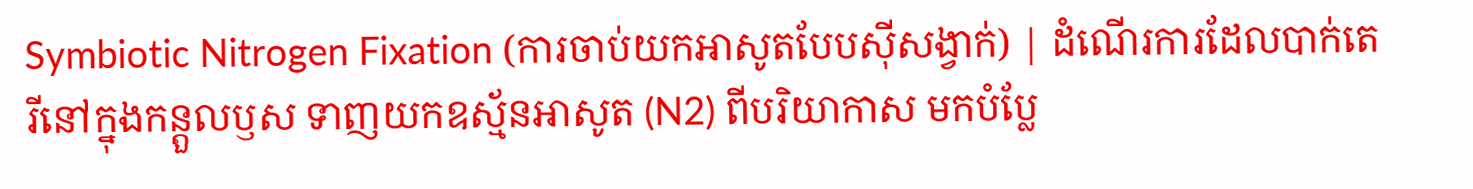Symbiotic Nitrogen Fixation (ការចាប់យកអាសូតបែបស៊ីសង្វាក់) | ដំណើរការដែលបាក់តេរីនៅក្នុងកន្តួលឫស ទាញយកឧស្ម័នអាសូត (N2) ពីបរិយាកាស មកបំប្លែ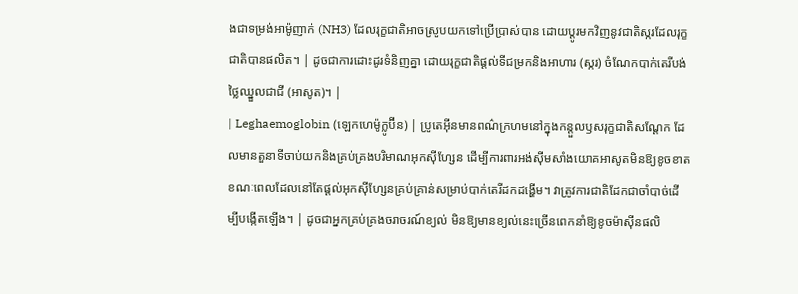ងជាទម្រង់អាម៉ូញាក់ (NH3) ដែលរុក្ខជាតិអាចស្រូបយកទៅប្រើប្រាស់បាន ដោយប្តូរមកវិញនូវជាតិស្ករដែលរុក្ខជាតិបានផលិត។ | ដូចជាការដោះដូរទំនិញគ្នា ដោយរុក្ខជាតិផ្តល់ទីជម្រកនិងអាហារ (ស្ករ) ចំណែកបាក់តេរីបង់ថ្លៃឈ្នួលជាជី (អាសូត)។ |
| Leghaemoglobin (ឡេកហេម៉ូក្លូប៊ីន) | ប្រូតេអ៊ីនមានពណ៌ក្រហមនៅក្នុងកន្តួលឫសរុក្ខជាតិសណ្តែក ដែលមានតួនាទីចាប់យកនិងគ្រប់គ្រងបរិមាណអុកស៊ីហ្សែន ដើម្បីការពារអង់ស៊ីមសាំងយោគអាសូតមិនឱ្យខូចខាត ខណៈពេលដែលនៅតែផ្តល់អុកស៊ីហ្សែនគ្រប់គ្រាន់សម្រាប់បាក់តេរីដកដង្ហើម។ វាត្រូវការជាតិដែកជាចាំបាច់ដើម្បីបង្កើតឡើង។ | ដូចជាអ្នកគ្រប់គ្រងចរាចរណ៍ខ្យល់ មិនឱ្យមានខ្យល់នេះច្រើនពេកនាំឱ្យខូចម៉ាស៊ីនផលិ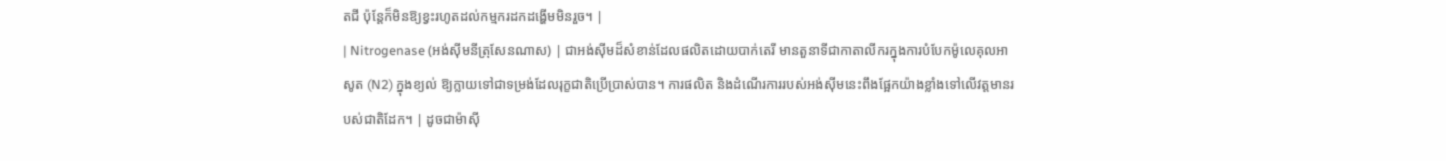តជី ប៉ុន្តែក៏មិនឱ្យខ្វះរហូតដល់កម្មករដកដង្ហើមមិនរួច។ |
| Nitrogenase (អង់ស៊ីមនីត្រុសែនណាស) | ជាអង់ស៊ីមដ៏សំខាន់ដែលផលិតដោយបាក់តេរី មានតួនាទីជាកាតាលីករក្នុងការបំបែកម៉ូលេគុលអាសូត (N2) ក្នុងខ្យល់ ឱ្យក្លាយទៅជាទម្រង់ដែលរុក្ខជាតិប្រើប្រាស់បាន។ ការផលិត និងដំណើរការរបស់អង់ស៊ីមនេះពឹងផ្អែកយ៉ាងខ្លាំងទៅលើវត្តមានរបស់ជាតិដែក។ | ដូចជាម៉ាស៊ី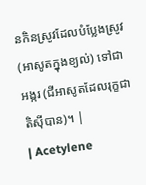នកិនស្រូវដែលបំប្លែងស្រូវ (អាសូតក្នុងខ្យល់) ទៅជាអង្ករ (ជីអាសូតដែលរុក្ខជាតិស៊ីបាន)។ |
| Acetylene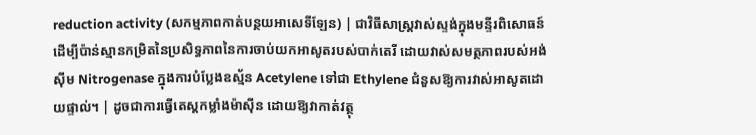reduction activity (សកម្មភាពកាត់បន្ថយអាសេទីឡែន) | ជាវិធីសាស្ត្រវាស់ស្ទង់ក្នុងមន្ទីរពិសោធន៍ ដើម្បីប៉ាន់ស្មានកម្រិតនៃប្រសិទ្ធភាពនៃការចាប់យកអាសូតរបស់បាក់តេរី ដោយវាស់សមត្ថភាពរបស់អង់ស៊ីម Nitrogenase ក្នុងការបំប្លែងឧស្ម័ន Acetylene ទៅជា Ethylene ជំនួសឱ្យការវាស់អាសូតដោយផ្ទាល់។ | ដូចជាការធ្វើតេស្តកម្លាំងម៉ាស៊ីន ដោយឱ្យវាកាត់វត្ថុ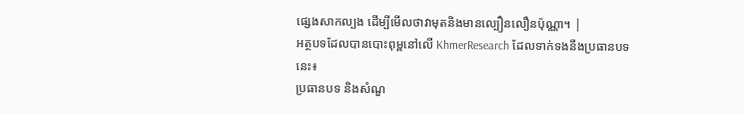ផ្សេងសាកល្បង ដើម្បីមើលថាវាមុតនិងមានល្បឿនលឿនប៉ុណ្ណា។ |
អត្ថបទដែលបានបោះពុម្ពនៅលើ KhmerResearch ដែលទាក់ទងនឹងប្រធានបទនេះ៖
ប្រធានបទ និងសំណួ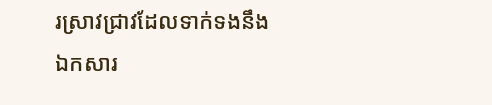រស្រាវជ្រាវដែលទាក់ទងនឹងឯកសារ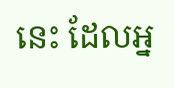នេះ ដែលអ្ន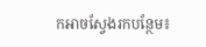កអាចស្វែងរកបន្ថែម៖